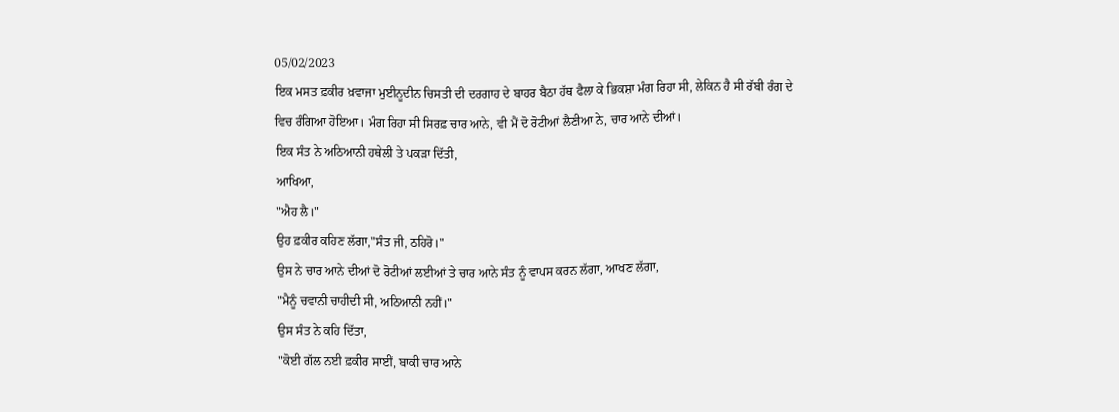05/02/2023
ਇਕ ਮਸਤ ਫ਼ਕੀਰ ਖ਼ਵਾਜਾ ਮੁਈਨੂਦੀਨ ਚਿਸਤੀ ਦੀ ਦਰਗਾਹ ਦੇ ਬਾਹਰ ਬੈਠਾ ਹੱਥ ਫੈਲਾ ਕੇ ਭਿਕਸ਼ਾ ਮੰਗ ਰਿਹਾ ਸੀ, ਲੇਕਿਨ ਹੈ ਸੀ ਰੱਬੀ ਰੰਗ ਦੇ ਵਿਚ ਰੰਗਿਆ ਹੋਇਆ। ਮੰਗ ਰਿਹਾ ਸੀ ਸਿਰਫ਼ ਚਾਰ ਆਨੇ, ਵੀ ਮੈਂ ਦੋ ਰੋਟੀਆਂ ਲੈਣੀਆ ਨੇ, ਚਾਰ ਆਨੇ ਦੀਆਂ।
ਇਕ ਸੰਤ ਨੇ ਅਠਿਆਨੀ ਹਥੇਲੀ ਤੇ ਪਕੜਾ ਦਿੱਤੀ,
ਆਖਿਆ,
"ਐਹ ਲੈ।"
ਉਹ ਫ਼ਕੀਰ ਕਹਿਣ ਲੱਗਾ,"ਸੰਤ ਜੀ, ਠਹਿਰੋ।"
ਉਸ ਨੇ ਚਾਰ ਆਨੇ ਦੀਆਂ ਦੋ ਰੋਟੀਆਂ ਲਈਆਂ ਤੇ ਚਾਰ ਆਨੇ ਸੰਤ ਨੂੰ ਵਾਪਸ ਕਰਨ ਲੱਗਾ, ਆਖਣ ਲੱਗਾ,
"ਮੈਨੂੰ ਚਵਾਨੀ ਚਾਹੀਦੀ ਸੀ, ਅਠਿਆਨੀ ਨਹੀਂ।"
ਉਸ ਸੰਤ ਨੇ ਕਹਿ ਦਿੱਤਾ,
"ਕੋਈ ਗੱਲ ਨਈ ਫ਼ਕੀਰ ਸਾਈਂ, ਬਾਕੀ ਚਾਰ ਆਨੇ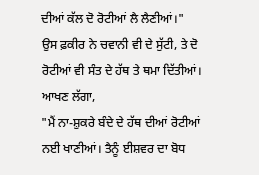ਦੀਆਂ ਕੱਲ ਦੋ ਰੋਟੀਆਂ ਲੈ ਲੈਣੀਆਂ।"
ਉਸ ਫ਼ਕੀਰ ਨੇ ਚਵਾਨੀ ਵੀ ਦੇ ਸੁੱਟੀ, ਤੇ ਦੋ ਰੋਟੀਆਂ ਵੀ ਸੰਤ ਦੇ ਹੱਥ ਤੇ ਥਮਾ ਦਿੱਤੀਆਂ। ਆਖਣ ਲੱਗਾ,
"ਮੈਂ ਨਾ-ਸ਼ੁਕਰੇ ਬੰਦੇ ਦੇ ਹੱਥ ਦੀਆਂ ਰੋਟੀਆਂ ਨਈ ਖਾਣੀਆਂ। ਤੈਨੂੰ ਈਸ਼ਵਰ ਦਾ ਬੋਧ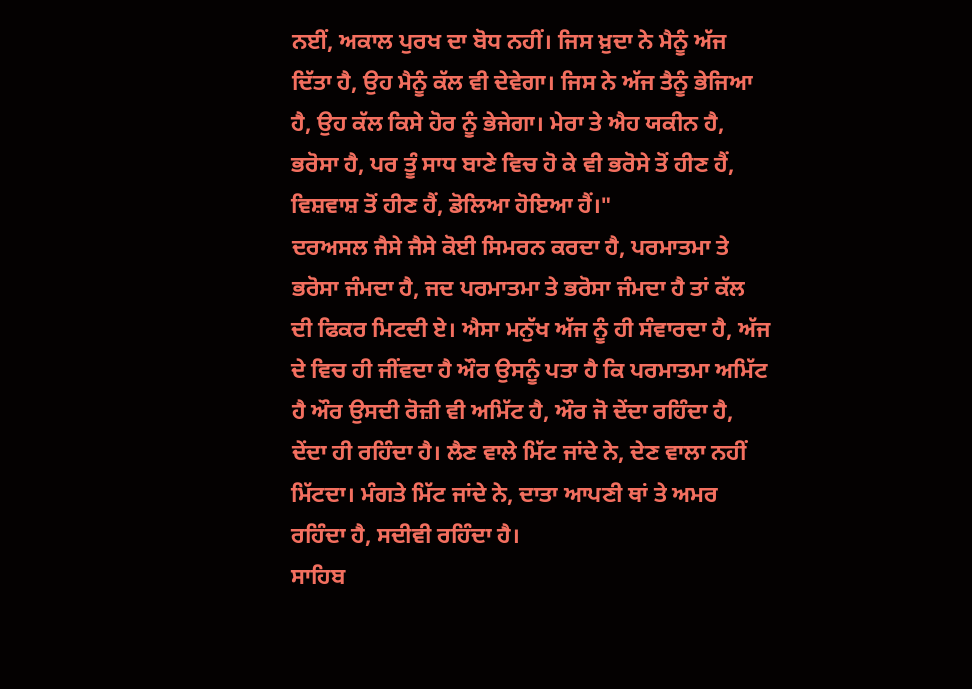ਨਈਂ, ਅਕਾਲ ਪੁਰਖ ਦਾ ਬੋਧ ਨਹੀਂ। ਜਿਸ ਖ਼ੁਦਾ ਨੇ ਮੈਨੂੰ ਅੱਜ ਦਿੱਤਾ ਹੈ, ਉਹ ਮੈਨੂੰ ਕੱਲ ਵੀ ਦੇਵੇਗਾ। ਜਿਸ ਨੇ ਅੱਜ ਤੈਨੂੰ ਭੇਜਿਆ ਹੈ, ਉਹ ਕੱਲ ਕਿਸੇ ਹੋਰ ਨੂੰ ਭੇਜੇਗਾ। ਮੇਰਾ ਤੇ ਐਹ ਯਕੀਨ ਹੈ, ਭਰੋਸਾ ਹੈ, ਪਰ ਤੂੰ ਸਾਧ ਬਾਣੇ ਵਿਚ ਹੋ ਕੇ ਵੀ ਭਰੋਸੇ ਤੋਂ ਹੀਣ ਹੈਂ, ਵਿਸ਼ਵਾਸ਼ ਤੋਂ ਹੀਣ ਹੈਂ, ਡੋਲਿਆ ਹੋਇਆ ਹੈਂ।"
ਦਰਅਸਲ ਜੈਸੇ ਜੈਸੇ ਕੋਈ ਸਿਮਰਨ ਕਰਦਾ ਹੈ, ਪਰਮਾਤਮਾ ਤੇ ਭਰੋਸਾ ਜੰਮਦਾ ਹੈ, ਜਦ ਪਰਮਾਤਮਾ ਤੇ ਭਰੋਸਾ ਜੰਮਦਾ ਹੈ ਤਾਂ ਕੱਲ ਦੀ ਫਿਕਰ ਮਿਟਦੀ ਏ। ਐਸਾ ਮਨੁੱਖ ਅੱਜ ਨੂੰ ਹੀ ਸੰਵਾਰਦਾ ਹੈ, ਅੱਜ ਦੇ ਵਿਚ ਹੀ ਜੀਂਵਦਾ ਹੈ ਔਰ ਉਸਨੂੰ ਪਤਾ ਹੈ ਕਿ ਪਰਮਾਤਮਾ ਅਮਿੱਟ ਹੈ ਔਰ ਉਸਦੀ ਰੋਜ਼ੀ ਵੀ ਅਮਿੱਟ ਹੈ, ਔਰ ਜੋ ਦੇਂਦਾ ਰਹਿੰਦਾ ਹੈ, ਦੇਂਦਾ ਹੀ ਰਹਿੰਦਾ ਹੈ। ਲੈਣ ਵਾਲੇ ਮਿੱਟ ਜਾਂਦੇ ਨੇ, ਦੇਣ ਵਾਲਾ ਨਹੀਂ ਮਿੱਟਦਾ। ਮੰਗਤੇ ਮਿੱਟ ਜਾਂਦੇ ਨੇ, ਦਾਤਾ ਆਪਣੀ ਥਾਂ ਤੇ ਅਮਰ ਰਹਿੰਦਾ ਹੈ, ਸਦੀਵੀ ਰਹਿੰਦਾ ਹੈ।
ਸਾਹਿਬ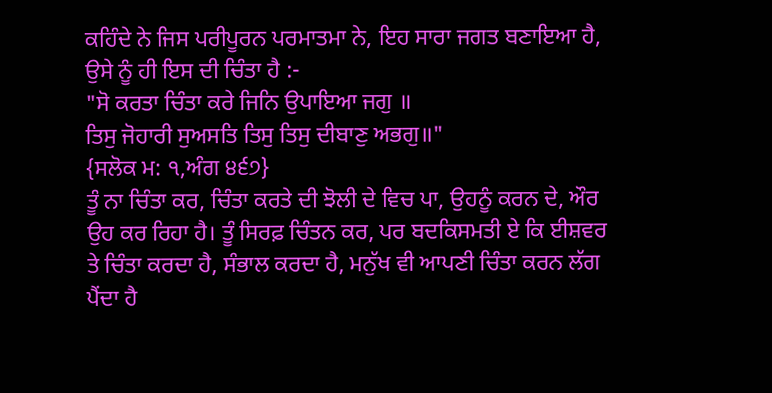ਕਹਿੰਦੇ ਨੇ ਜਿਸ ਪਰੀਪੂਰਨ ਪਰਮਾਤਮਾ ਨੇ, ਇਹ ਸਾਰਾ ਜਗਤ ਬਣਾਇਆ ਹੈ, ਉਸੇ ਨੂੰ ਹੀ ਇਸ ਦੀ ਚਿੰਤਾ ਹੈ :-
"ਸੋ ਕਰਤਾ ਚਿੰਤਾ ਕਰੇ ਜਿਨਿ ਉਪਾਇਆ ਜਗੁ ॥
ਤਿਸੁ ਜੋਹਾਰੀ ਸੁਅਸਤਿ ਤਿਸੁ ਤਿਸੁ ਦੀਬਾਣੁ ਅਭਗੁ॥"
{ਸਲੋਕ ਮ: ੧,ਅੰਗ ੪੬੭}
ਤੂੰ ਨਾ ਚਿੰਤਾ ਕਰ, ਚਿੰਤਾ ਕਰਤੇ ਦੀ ਝੋਲੀ ਦੇ ਵਿਚ ਪਾ, ਉਹਨੂੰ ਕਰਨ ਦੇ, ਔਰ ਉਹ ਕਰ ਰਿਹਾ ਹੈ। ਤੂੰ ਸਿਰਫ਼ ਚਿੰਤਨ ਕਰ, ਪਰ ਬਦਕਿਸਮਤੀ ਏ ਕਿ ਈਸ਼ਵਰ ਤੇ ਚਿੰਤਾ ਕਰਦਾ ਹੈ, ਸੰਭਾਲ ਕਰਦਾ ਹੈ, ਮਨੁੱਖ ਵੀ ਆਪਣੀ ਚਿੰਤਾ ਕਰਨ ਲੱਗ ਪੈਂਦਾ ਹੈ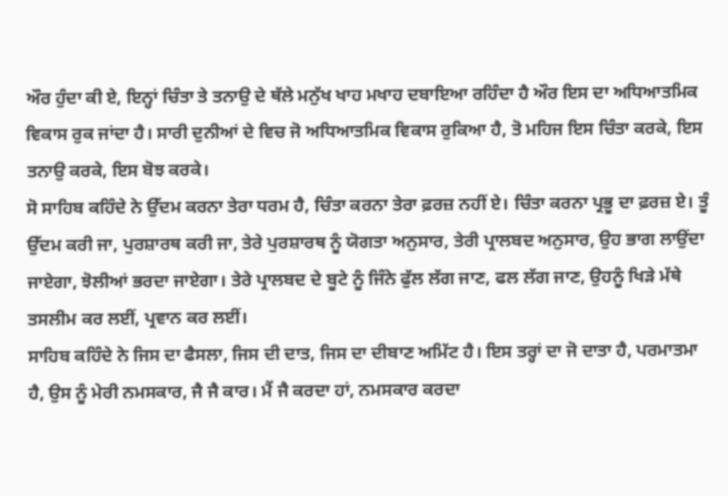ਔਰ ਹੁੰਦਾ ਕੀ ਏ, ਇਨ੍ਹਾਂ ਚਿੰਤਾ ਤੇ ਤਨਾਉ ਦੇ ਥੱਲੇ ਮਨੁੱਖ ਖਾਹ ਮਖਾਹ ਦਬਾਇਆ ਰਹਿੰਦਾ ਹੈ ਔਰ ਇਸ ਦਾ ਅਧਿਆਤਮਿਕ ਵਿਕਾਸ ਰੁਕ ਜਾਂਦਾ ਹੈ। ਸਾਰੀ ਦੁਨੀਆਂ ਦੇ ਵਿਚ ਜੋ ਅਧਿਆਤਮਿਕ ਵਿਕਾਸ ਰੁਕਿਆ ਹੈ, ਤੋ ਮਹਿਜ ਇਸ ਚਿੰਤਾ ਕਰਕੇ, ਇਸ ਤਨਾਉ ਕਰਕੇ, ਇਸ ਬੋਝ ਕਰਕੇ।
ਸੋ ਸਾਹਿਬ ਕਹਿੰਦੇ ਨੇ ਉੱਦਮ ਕਰਨਾ ਤੇਰਾ ਧਰਮ ਹੈ, ਚਿੰਤਾ ਕਰਨਾ ਤੇਰਾ ਫ਼ਰਜ਼ ਨਹੀਂ ਏ। ਚਿੰਤਾ ਕਰਨਾ ਪ੍ਰਭੂ ਦਾ ਫ਼ਰਜ਼ ਏ। ਤੂੰ ਉੱਦਮ ਕਰੀ ਜਾ, ਪੁਰਸ਼ਾਰਥ ਕਰੀ ਜਾ, ਤੇਰੇ ਪੁਰਸ਼ਾਰਥ ਨੂੰ ਯੋਗਤਾ ਅਨੁਸਾਰ, ਤੇਰੀ ਪ੍ਰਾਲਬਦ ਅਨੁਸਾਰ, ਉਹ ਭਾਗ ਲਾਉਂਦਾ ਜਾਏਗਾ, ਝੋਲੀਆਂ ਭਰਦਾ ਜਾਏਗਾ। ਤੇਰੇ ਪ੍ਰਾਲਬਦ ਦੇ ਬੂਟੇ ਨੂੰ ਜਿੰਨੇ ਫੁੱਲ ਲੱਗ ਜਾਣ, ਫਲ ਲੱਗ ਜਾਣ, ਉਹਨੂੰ ਖਿੜੇ ਮੱਥੇ ਤਸਲੀਮ ਕਰ ਲਈਂ, ਪ੍ਰਵਾਨ ਕਰ ਲਈਂ।
ਸਾਹਿਬ ਕਹਿੰਦੇ ਨੇ ਜਿਸ ਦਾ ਫੈਸਲਾ, ਜਿਸ ਦੀ ਦਾਤ, ਜਿਸ ਦਾ ਦੀਬਾਣ ਅਮਿੱਟ ਹੈ। ਇਸ ਤਰ੍ਹਾਂ ਦਾ ਜੋ ਦਾਤਾ ਹੈ, ਪਰਮਾਤਮਾ ਹੈ, ਉਸ ਨੂੰ ਮੇਰੀ ਨਮਸਕਾਰ, ਜੈ ਜੈ ਕਾਰ। ਮੈਂ ਜੈ ਕਰਦਾ ਹਾਂ, ਨਮਸਕਾਰ ਕਰਦਾ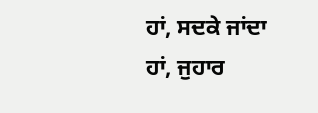ਹਾਂ, ਸਦਕੇ ਜਾਂਦਾ ਹਾਂ, ਜੁਹਾਰ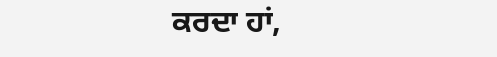ਕਰਦਾ ਹਾਂ,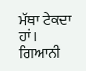ਮੱਥਾ ਟੇਕਦਾ ਹਾਂ।
ਗਿਆਨੀ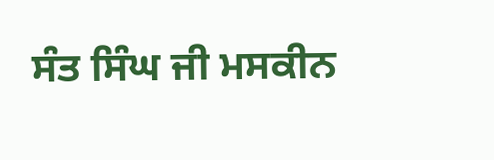ਸੰਤ ਸਿੰਘ ਜੀ ਮਸਕੀਨ